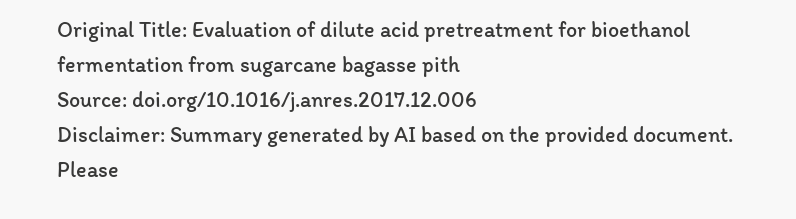Original Title: Evaluation of dilute acid pretreatment for bioethanol fermentation from sugarcane bagasse pith
Source: doi.org/10.1016/j.anres.2017.12.006
Disclaimer: Summary generated by AI based on the provided document. Please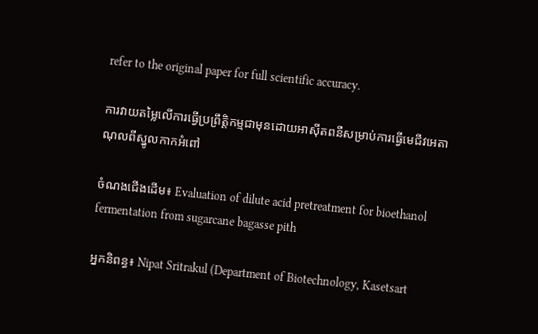refer to the original paper for full scientific accuracy.

ការវាយតម្លៃលើការធ្វើប្រព្រឹត្តិកម្មជាមុនដោយអាស៊ីតពនឺសម្រាប់ការធ្វើមេជីវអេតាណុលពីស្នូលកាកអំពៅ

ចំណងជើងដើម៖ Evaluation of dilute acid pretreatment for bioethanol fermentation from sugarcane bagasse pith

អ្នកនិពន្ធ៖ Nipat Sritrakul (Department of Biotechnology, Kasetsart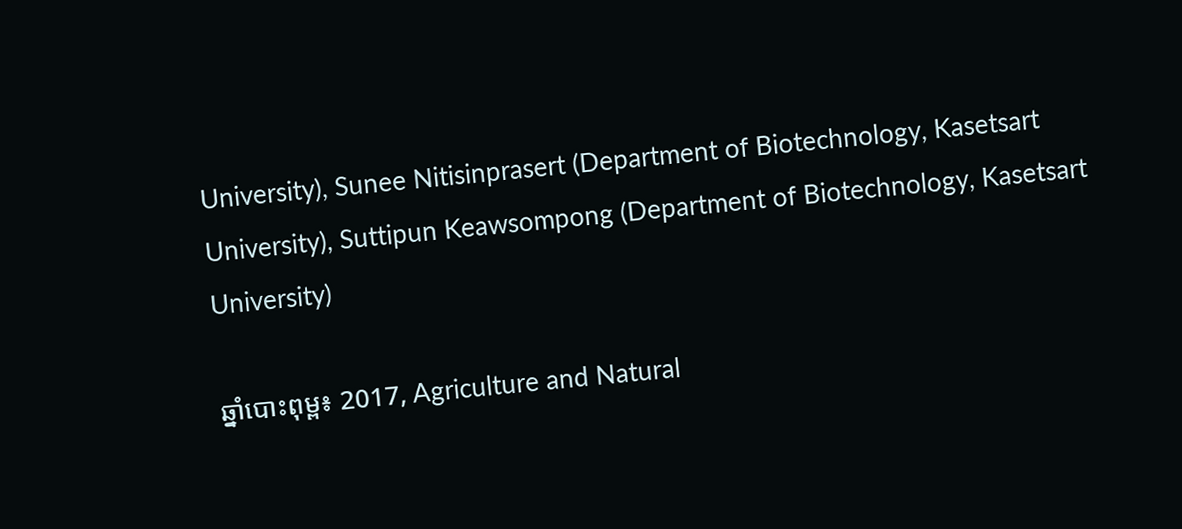University), Sunee Nitisinprasert (Department of Biotechnology, Kasetsart University), Suttipun Keawsompong (Department of Biotechnology, Kasetsart University)

ឆ្នាំបោះពុម្ព៖ 2017, Agriculture and Natural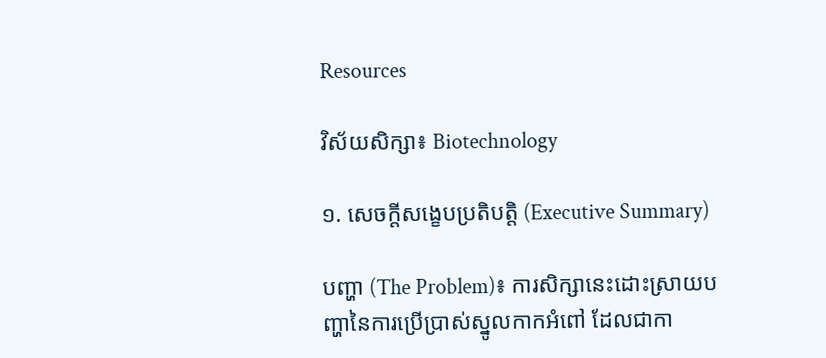Resources

វិស័យសិក្សា៖ Biotechnology

១. សេចក្តីសង្ខេបប្រតិបត្តិ (Executive Summary)

បញ្ហា (The Problem)៖ ការសិក្សានេះដោះស្រាយបញ្ហានៃការប្រើប្រាស់ស្នូលកាកអំពៅ ដែលជាកា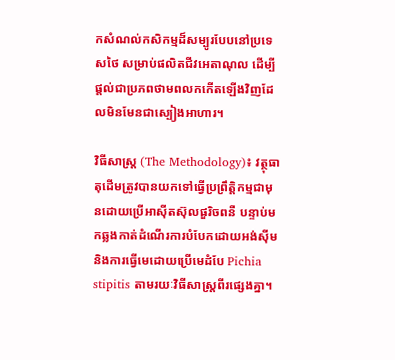កសំណល់កសិកម្មដ៏សម្បូរបែបនៅប្រទេសថៃ សម្រាប់ផលិតជីវអេតាណុល ដើម្បីផ្តល់ជាប្រភពថាមពលកកើតឡើងវិញដែលមិនមែនជាស្បៀងអាហារ។

វិធីសាស្ត្រ (The Methodology)៖ វត្ថុធាតុដើមត្រូវបានយកទៅធ្វើប្រព្រឹត្តិកម្មជាមុនដោយប្រើអាស៊ីតស៊ុលផួរិចពនឺ បន្ទាប់មកឆ្លងកាត់ដំណើរការបំបែកដោយអង់ស៊ីម និងការធ្វើមេដោយប្រើមេដំបែ Pichia stipitis តាមរយៈវិធីសាស្ត្រពីរផ្សេងគ្នា។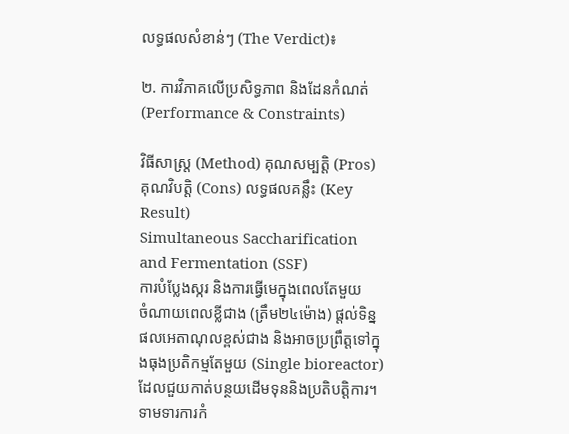លទ្ធផលសំខាន់ៗ (The Verdict)៖

២. ការវិភាគលើប្រសិទ្ធភាព និងដែនកំណត់ (Performance & Constraints)

វិធីសាស្ត្រ (Method) គុណសម្បត្តិ (Pros) គុណវិបត្តិ (Cons) លទ្ធផលគន្លឹះ (Key Result)
Simultaneous Saccharification and Fermentation (SSF)
ការបំប្លែងស្ករ និងការធ្វើមេក្នុងពេលតែមួយ
ចំណាយពេលខ្លីជាង (ត្រឹម២៤ម៉ោង) ផ្តល់ទិន្នផលអេតាណុលខ្ពស់ជាង និងអាចប្រព្រឹត្តទៅក្នុងធុងប្រតិកម្មតែមួយ (Single bioreactor) ដែលជួយកាត់បន្ថយដើមទុននិងប្រតិបត្តិការ។ ទាមទារការកំ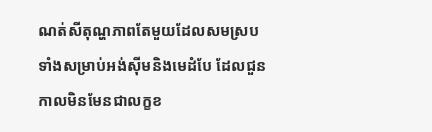ណត់សីតុណ្ហភាពតែមួយដែលសមស្របទាំងសម្រាប់អង់ស៊ីមនិងមេដំបែ ដែលជួនកាលមិនមែនជាលក្ខខ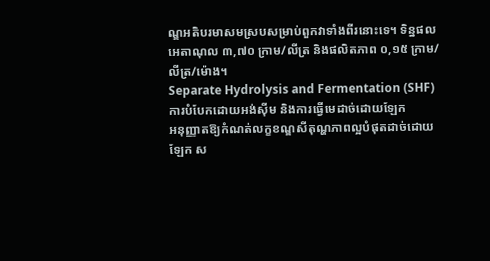ណ្ឌអតិបរមាសមស្របសម្រាប់ពួកវាទាំងពីរនោះទេ។ ទិន្នផលអេតាណុល ៣,៧០ ក្រាម/លីត្រ និងផលិតភាព ០,១៥ ក្រាម/លីត្រ/ម៉ោង។
Separate Hydrolysis and Fermentation (SHF)
ការបំបែកដោយអង់ស៊ីម និងការធ្វើមេដាច់ដោយឡែក
អនុញ្ញាតឱ្យកំណត់លក្ខខណ្ឌសីតុណ្ហភាពល្អបំផុតដាច់ដោយឡែក ស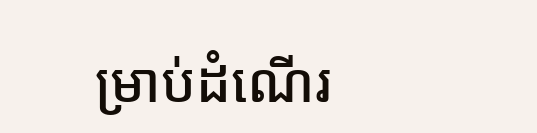ម្រាប់ដំណើរ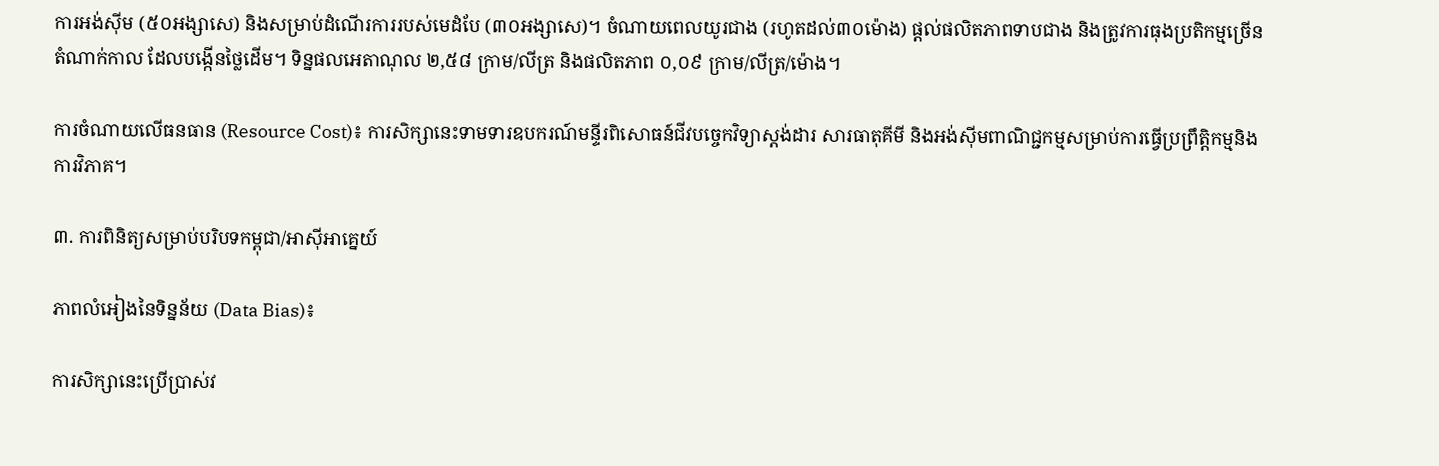ការអង់ស៊ីម (៥០អង្សាសេ) និងសម្រាប់ដំណើរការរបស់មេដំបែ (៣០អង្សាសេ)។ ចំណាយពេលយូរជាង (រហូតដល់៣០ម៉ោង) ផ្តល់ផលិតភាពទាបជាង និងត្រូវការធុងប្រតិកម្មច្រើនតំណាក់កាល ដែលបង្កើនថ្លៃដើម។ ទិន្នផលអេតាណុល ២,៥៨ ក្រាម/លីត្រ និងផលិតភាព ០,០៩ ក្រាម/លីត្រ/ម៉ោង។

ការចំណាយលើធនធាន (Resource Cost)៖ ការសិក្សានេះទាមទារឧបករណ៍មន្ទីរពិសោធន៍ជីវបច្ចេកវិទ្យាស្តង់ដារ សារធាតុគីមី និងអង់ស៊ីមពាណិជ្ជកម្មសម្រាប់ការធ្វើប្រព្រឹត្តិកម្មនិងការវិភាគ។

៣. ការពិនិត្យសម្រាប់បរិបទកម្ពុជា/អាស៊ីអាគ្នេយ៍

ភាពលំអៀងនៃទិន្នន័យ (Data Bias)៖

ការសិក្សានេះប្រើប្រាស់វ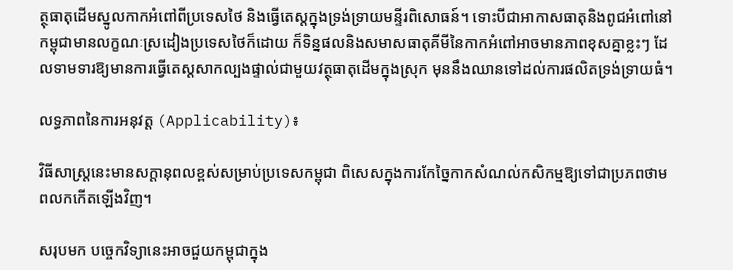ត្ថុធាតុដើមស្នូលកាកអំពៅពីប្រទេសថៃ និងធ្វើតេស្តក្នុងទ្រង់ទ្រាយមន្ទីរពិសោធន៍។ ទោះបីជាអាកាសធាតុនិងពូជអំពៅនៅកម្ពុជាមានលក្ខណៈស្រដៀងប្រទេសថៃក៏ដោយ ក៏ទិន្នផលនិងសមាសធាតុគីមីនៃកាកអំពៅអាចមានភាពខុសគ្នាខ្លះៗ ដែលទាមទារឱ្យមានការធ្វើតេស្តសាកល្បងផ្ទាល់ជាមួយវត្ថុធាតុដើមក្នុងស្រុក មុននឹងឈានទៅដល់ការផលិតទ្រង់ទ្រាយធំ។

លទ្ធភាពនៃការអនុវត្ត (Applicability)៖

វិធីសាស្ត្រនេះមានសក្តានុពលខ្ពស់សម្រាប់ប្រទេសកម្ពុជា ពិសេសក្នុងការកែច្នៃកាកសំណល់កសិកម្មឱ្យទៅជាប្រភពថាមពលកកើតឡើងវិញ។

សរុបមក បច្ចេកវិទ្យានេះអាចជួយកម្ពុជាក្នុង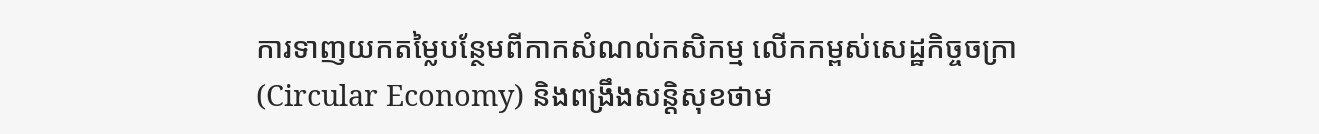ការទាញយកតម្លៃបន្ថែមពីកាកសំណល់កសិកម្ម លើកកម្ពស់សេដ្ឋកិច្ចចក្រា (Circular Economy) និងពង្រឹងសន្តិសុខថាម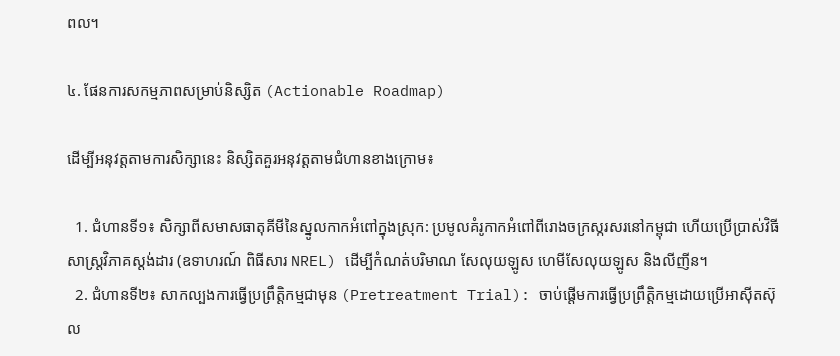ពល។

៤. ផែនការសកម្មភាពសម្រាប់និស្សិត (Actionable Roadmap)

ដើម្បីអនុវត្តតាមការសិក្សានេះ និស្សិតគួរអនុវត្តតាមជំហានខាងក្រោម៖

  1. ជំហានទី១៖ សិក្សាពីសមាសធាតុគីមីនៃស្នូលកាកអំពៅក្នុងស្រុក: ប្រមូលគំរូកាកអំពៅពីរោងចក្រស្ករសរនៅកម្ពុជា ហើយប្រើប្រាស់វិធីសាស្ត្រវិភាគស្តង់ដារ (ឧទាហរណ៍ ពិធីសារ NREL) ដើម្បីកំណត់បរិមាណ សែលុយឡូស ហេមីសែលុយឡូស និងលីញីន។
  2. ជំហានទី២៖ សាកល្បងការធ្វើប្រព្រឹត្តិកម្មជាមុន (Pretreatment Trial): ចាប់ផ្តើមការធ្វើប្រព្រឹត្តិកម្មដោយប្រើអាស៊ីតស៊ុល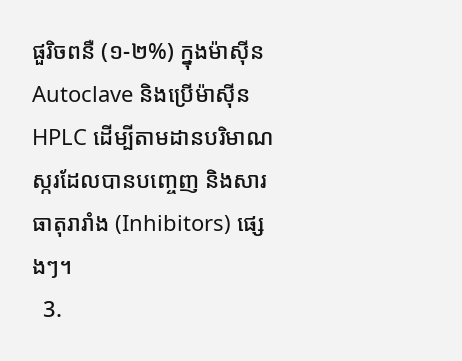ផួរិចពនឺ (១-២%) ក្នុងម៉ាស៊ីន Autoclave និងប្រើម៉ាស៊ីន HPLC ដើម្បីតាមដានបរិមាណស្ករដែលបានបញ្ចេញ និងសារធាតុរារាំង (Inhibitors) ផ្សេងៗ។
  3.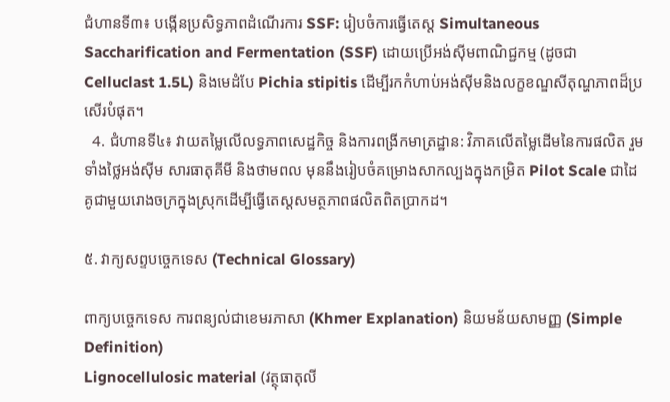ជំហានទី៣៖ បង្កើនប្រសិទ្ធភាពដំណើរការ SSF: រៀបចំការធ្វើតេស្ត Simultaneous Saccharification and Fermentation (SSF) ដោយប្រើអង់ស៊ីមពាណិជ្ជកម្ម (ដូចជា Celluclast 1.5L) និងមេដំបែ Pichia stipitis ដើម្បីរកកំហាប់អង់ស៊ីមនិងលក្ខខណ្ឌសីតុណ្ហភាពដ៏ប្រសើរបំផុត។
  4. ជំហានទី៤៖ វាយតម្លៃលើលទ្ធភាពសេដ្ឋកិច្ច និងការពង្រីកមាត្រដ្ឋាន: វិភាគលើតម្លៃដើមនៃការផលិត រួមទាំងថ្លៃអង់ស៊ីម សារធាតុគីមី និងថាមពល មុននឹងរៀបចំគម្រោងសាកល្បងក្នុងកម្រិត Pilot Scale ជាដៃគូជាមួយរោងចក្រក្នុងស្រុកដើម្បីធ្វើតេស្តសមត្ថភាពផលិតពិតប្រាកដ។

៥. វាក្យសព្ទបច្ចេកទេស (Technical Glossary)

ពាក្យបច្ចេកទេស ការពន្យល់ជាខេមរភាសា (Khmer Explanation) និយមន័យសាមញ្ញ (Simple Definition)
Lignocellulosic material (វត្ថុធាតុលី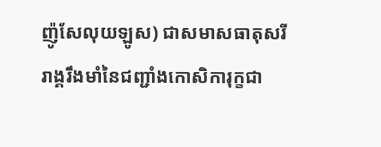ញ៉ូសែលុយឡូស) ជាសមាសធាតុសរីរាង្គរឹងមាំនៃជញ្ជាំងកោសិការុក្ខជា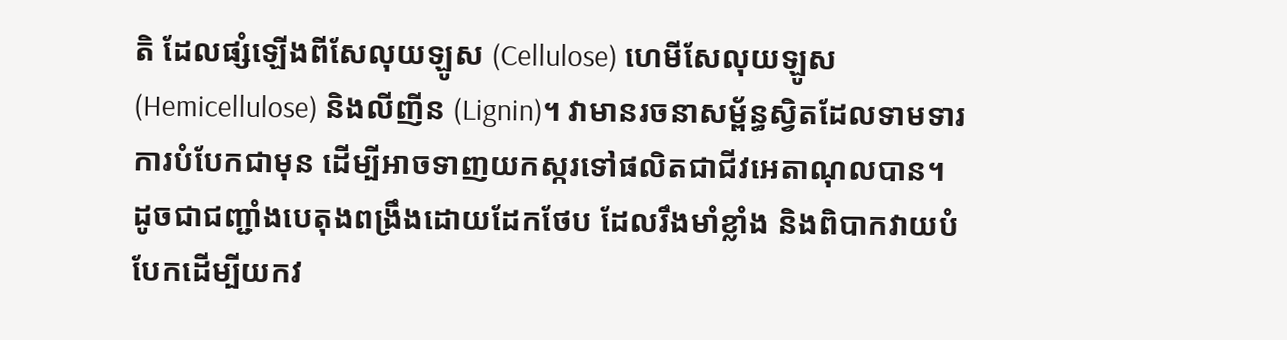តិ ដែលផ្សំឡើងពីសែលុយឡូស (Cellulose) ហេមីសែលុយឡូស (Hemicellulose) និងលីញីន (Lignin)។ វាមានរចនាសម្ព័ន្ធស្វិតដែលទាមទារការបំបែកជាមុន ដើម្បីអាចទាញយកស្ករទៅផលិតជាជីវអេតាណុលបាន។ ដូចជាជញ្ជាំងបេតុងពង្រឹងដោយដែកថែប ដែលរឹងមាំខ្លាំង និងពិបាកវាយបំបែកដើម្បីយកវ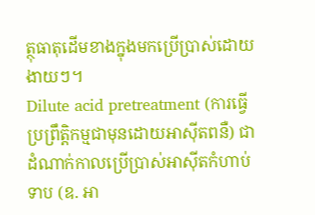ត្ថុធាតុដើមខាងក្នុងមកប្រើប្រាស់ដោយងាយៗ។
Dilute acid pretreatment (ការធ្វើប្រព្រឹត្តិកម្មជាមុនដោយអាស៊ីតពនឺ) ជាដំណាក់កាលប្រើប្រាស់អាស៊ីតកំហាប់ទាប (ឧ. អា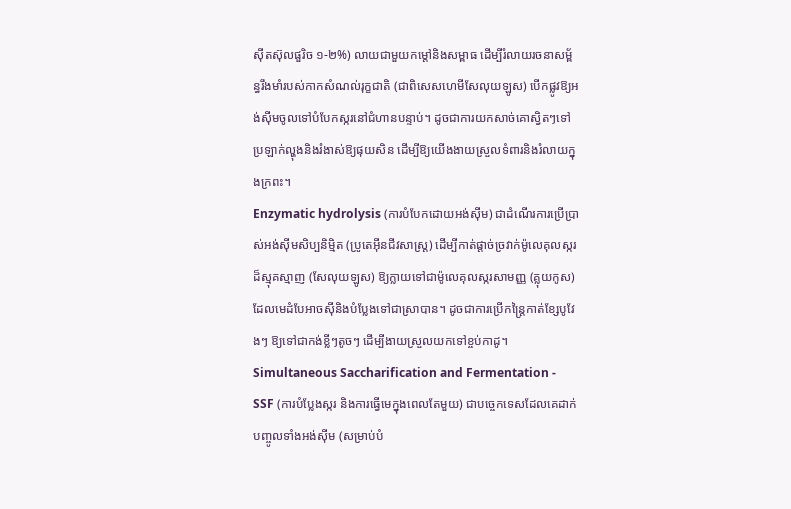ស៊ីតស៊ុលផួរិច ១-២%) លាយជាមួយកម្តៅនិងសម្ពាធ ដើម្បីរំលាយរចនាសម្ព័ន្ធរឹងមាំរបស់កាកសំណល់រុក្ខជាតិ (ជាពិសេសហេមីសែលុយឡូស) បើកផ្លូវឱ្យអង់ស៊ីមចូលទៅបំបែកស្ករនៅជំហានបន្ទាប់។ ដូចជាការយកសាច់គោស្វិតៗទៅប្រឡាក់ល្ហុងនិងរំងាស់ឱ្យផុយសិន ដើម្បីឱ្យយើងងាយស្រួលទំពារនិងរំលាយក្នុងក្រពះ។
Enzymatic hydrolysis (ការបំបែកដោយអង់ស៊ីម) ជាដំណើរការប្រើប្រាស់អង់ស៊ីមសិប្បនិម្មិត (ប្រូតេអ៊ីនជីវសាស្ត្រ) ដើម្បីកាត់ផ្តាច់ច្រវាក់ម៉ូលេគុលស្ករដ៏ស្មុគស្មាញ (សែលុយឡូស) ឱ្យក្លាយទៅជាម៉ូលេគុលស្ករសាមញ្ញ (គ្លុយកូស) ដែលមេដំបែអាចស៊ីនិងបំប្លែងទៅជាស្រាបាន។ ដូចជាការប្រើកន្ត្រៃកាត់ខ្សែបូវែងៗ ឱ្យទៅជាកង់ខ្លីៗតូចៗ ដើម្បីងាយស្រួលយកទៅខ្ចប់កាដូ។
Simultaneous Saccharification and Fermentation - SSF (ការបំប្លែងស្ករ និងការធ្វើមេក្នុងពេលតែមួយ) ជាបច្ចេកទេសដែលគេដាក់បញ្ចូលទាំងអង់ស៊ីម (សម្រាប់បំ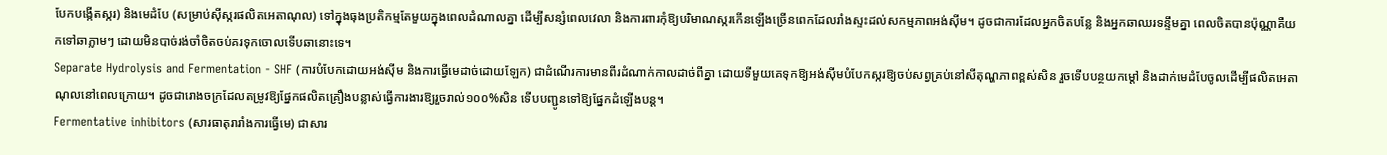បែកបង្កើតស្ករ) និងមេដំបែ (សម្រាប់ស៊ីស្ករផលិតអេតាណុល) ទៅក្នុងធុងប្រតិកម្មតែមួយក្នុងពេលដំណាលគ្នា ដើម្បីសន្សំពេលវេលា និងការពារកុំឱ្យបរិមាណស្ករកើនឡើងច្រើនពេកដែលរាំងស្ទះដល់សកម្មភាពអង់ស៊ីម។ ដូចជាការដែលអ្នកចិតបន្លែ និងអ្នកឆាឈរទន្ទឹមគ្នា ពេលចិតបានប៉ុណ្ណាគឺយកទៅឆាភ្លាមៗ ដោយមិនបាច់រង់ចាំចិតចប់គរទុកចោលទើបឆានោះទេ។
Separate Hydrolysis and Fermentation - SHF (ការបំបែកដោយអង់ស៊ីម និងការធ្វើមេដាច់ដោយឡែក) ជាដំណើរការមានពីរដំណាក់កាលដាច់ពីគ្នា ដោយទីមួយគេទុកឱ្យអង់ស៊ីមបំបែកស្ករឱ្យចប់សព្វគ្រប់នៅសីតុណ្ហភាពខ្ពស់សិន រួចទើបបន្ថយកម្តៅ និងដាក់មេដំបែចូលដើម្បីផលិតអេតាណុលនៅពេលក្រោយ។ ដូចជារោងចក្រដែលតម្រូវឱ្យផ្នែកផលិតគ្រឿងបន្លាស់ធ្វើការងារឱ្យរួចរាល់១០០%សិន ទើបបញ្ជូនទៅឱ្យផ្នែកដំឡើងបន្ត។
Fermentative inhibitors (សារធាតុរារាំងការធ្វើមេ) ជាសារ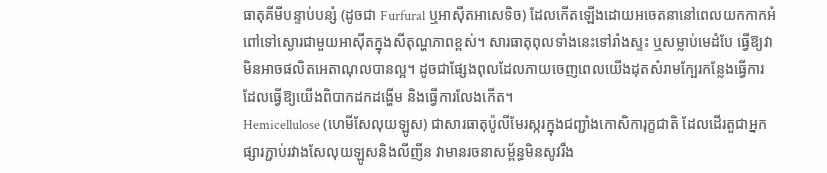ធាតុគីមីបន្ទាប់បន្សំ (ដូចជា Furfural ឬអាស៊ីតអាសេទិច) ដែលកើតឡើងដោយអចេតនានៅពេលយកកាកអំពៅទៅស្ងោរជាមួយអាស៊ីតក្នុងសីតុណ្ហភាពខ្ពស់។ សារធាតុពុលទាំងនេះទៅរាំងស្ទះ ឬសម្លាប់មេដំបែ ធ្វើឱ្យវាមិនអាចផលិតអេតាណុលបានល្អ។ ដូចជាផ្សែងពុលដែលភាយចេញពេលយើងដុតសំរាមក្បែរកន្លែងធ្វើការ ដែលធ្វើឱ្យយើងពិបាកដកដង្ហើម និងធ្វើការលែងកើត។
Hemicellulose (ហេមីសែលុយឡូស) ជាសារធាតុប៉ូលីមែរស្ករក្នុងជញ្ជាំងកោសិការុក្ខជាតិ ដែលដើរតួជាអ្នកផ្សារភ្ជាប់រវាងសែលុយឡូសនិងលីញីន វាមានរចនាសម្ព័ន្ធមិនសូវរឹង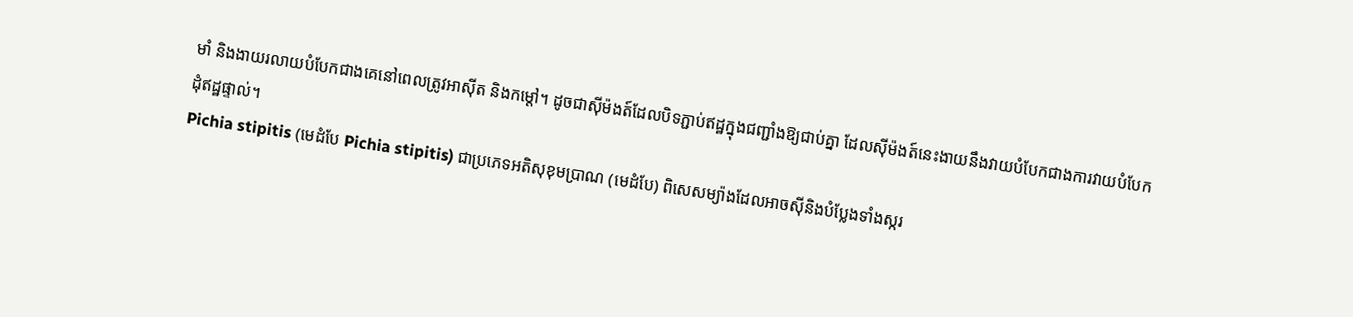មាំ និងងាយរលាយបំបែកជាងគេនៅពេលត្រូវអាស៊ីត និងកម្តៅ។ ដូចជាស៊ីម៉ងត៍ដែលបិទភ្ជាប់ឥដ្ឋក្នុងជញ្ជាំងឱ្យជាប់គ្នា ដែលស៊ីម៉ងត៍នេះងាយនឹងវាយបំបែកជាងការវាយបំបែកដុំឥដ្ឋផ្ទាល់។
Pichia stipitis (មេដំបែ Pichia stipitis) ជាប្រភេទអតិសុខុមប្រាណ (មេដំបែ) ពិសេសម្យ៉ាងដែលអាចស៊ីនិងបំប្លែងទាំងស្ករ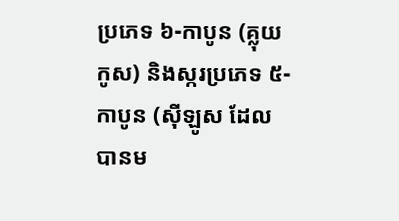ប្រភេទ ៦-កាបូន (គ្លុយកូស) និងស្ករប្រភេទ ៥-កាបូន (ស៊ីឡូស ដែលបានម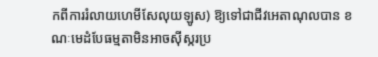កពីការរំលាយហេមីសែលុយឡូស) ឱ្យទៅជាជីវអេតាណុលបាន ខណៈមេដំបែធម្មតាមិនអាចស៊ីស្ករប្រ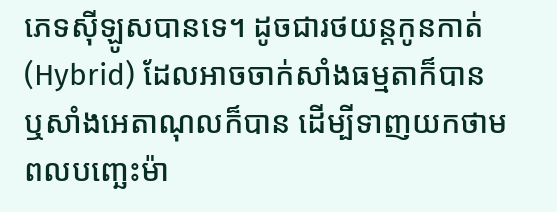ភេទស៊ីឡូសបានទេ។ ដូចជារថយន្តកូនកាត់ (Hybrid) ដែលអាចចាក់សាំងធម្មតាក៏បាន ឬសាំងអេតាណុលក៏បាន ដើម្បីទាញយកថាមពលបញ្ឆេះម៉ា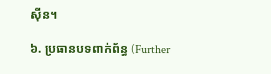ស៊ីន។

៦. ប្រធានបទពាក់ព័ន្ធ (Further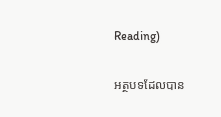Reading)

អត្ថបទដែលបាន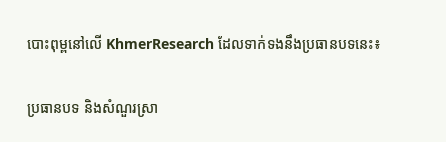បោះពុម្ពនៅលើ KhmerResearch ដែលទាក់ទងនឹងប្រធានបទនេះ៖

ប្រធានបទ និងសំណួរស្រា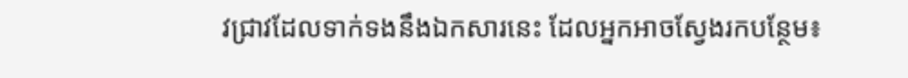វជ្រាវដែលទាក់ទងនឹងឯកសារនេះ ដែលអ្នកអាចស្វែងរកបន្ថែម៖